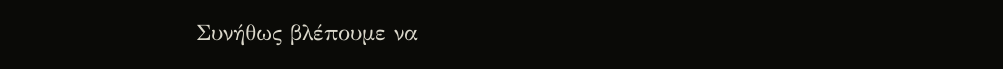Συνήθως βλέπουμε να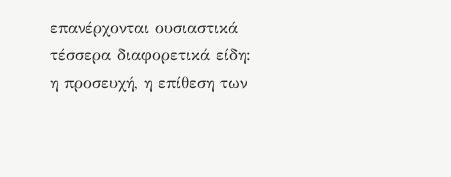επανέρχονται ουσιαστικά τέσσερα διαφορετικά είδη: η προσευχή, η επίθεση των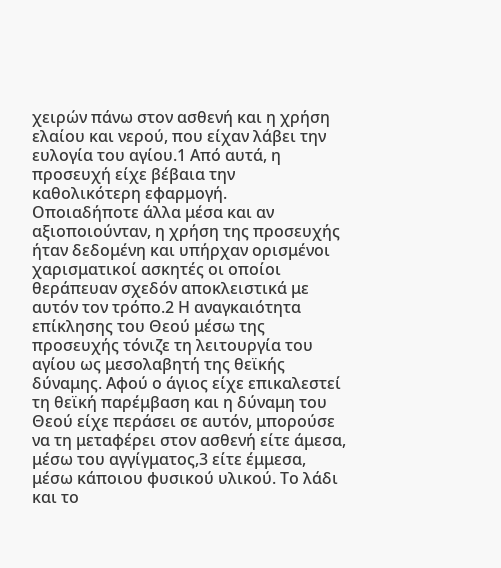χειρών πάνω στον ασθενή και η χρήση ελαίου και νερού, που είχαν λάβει την ευλογία του αγίου.1 Από αυτά, η προσευχή είχε βέβαια την καθολικότερη εφαρμογή.
Οποιαδήποτε άλλα μέσα και αν αξιοποιούνταν, η χρήση της προσευχής ήταν δεδομένη και υπήρχαν ορισμένοι χαρισματικοί ασκητές οι οποίοι θεράπευαν σχεδόν αποκλειστικά με αυτόν τον τρόπο.2 Η αναγκαιότητα επίκλησης του Θεού μέσω της προσευχής τόνιζε τη λειτουργία του αγίου ως μεσολαβητή της θεϊκής δύναμης. Αφού ο άγιος είχε επικαλεστεί τη θεϊκή παρέμβαση και η δύναμη του Θεού είχε περάσει σε αυτόν, μπορούσε να τη μεταφέρει στον ασθενή είτε άμεσα, μέσω του αγγίγματος,3 είτε έμμεσα, μέσω κάποιου φυσικού υλικού. Το λάδι και το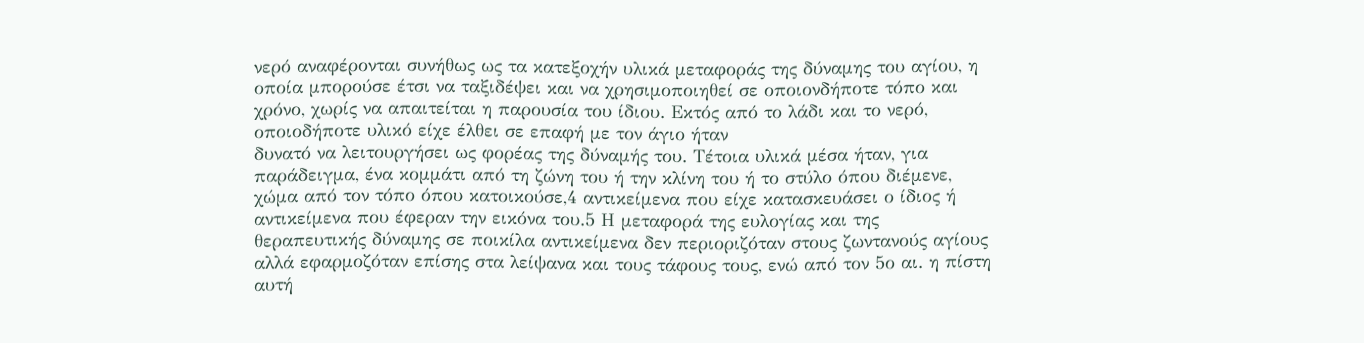νερό αναφέρονται συνήθως ως τα κατεξοχήν υλικά μεταφοράς της δύναμης του αγίου, η οποία μπορούσε έτσι να ταξιδέψει και να χρησιμοποιηθεί σε οποιονδήποτε τόπο και χρόνο, χωρίς να απαιτείται η παρουσία του ίδιου. Εκτός από το λάδι και το νερό, οποιοδήποτε υλικό είχε έλθει σε επαφή με τον άγιο ήταν
δυνατό να λειτουργήσει ως φορέας της δύναμής του. Τέτοια υλικά μέσα ήταν, για παράδειγμα, ένα κομμάτι από τη ζώνη του ή την κλίνη του ή το στύλο όπου διέμενε, χώμα από τον τόπο όπου κατοικούσε,4 αντικείμενα που είχε κατασκευάσει ο ίδιος ή αντικείμενα που έφεραν την εικόνα του.5 Η μεταφορά της ευλογίας και της θεραπευτικής δύναμης σε ποικίλα αντικείμενα δεν περιοριζόταν στους ζωντανούς αγίους αλλά εφαρμοζόταν επίσης στα λείψανα και τους τάφους τους, ενώ από τον 5ο αι. η πίστη αυτή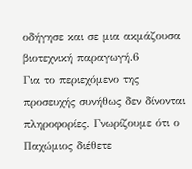οδήγησε και σε μια ακμάζουσα βιοτεχνική παραγωγή.6
Για το περιεχόμενο της προσευχής συνήθως δεν δίνονται πληροφορίες. Γνωρίζουμε ότι ο Παχώμιος διέθετε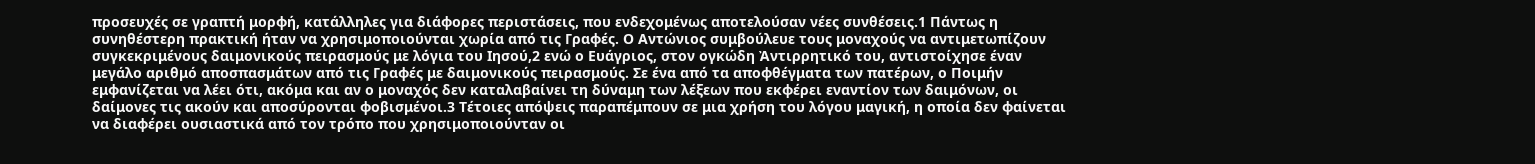προσευχές σε γραπτή μορφή, κατάλληλες για διάφορες περιστάσεις, που ενδεχομένως αποτελούσαν νέες συνθέσεις.1 Πάντως η συνηθέστερη πρακτική ήταν να χρησιμοποιούνται χωρία από τις Γραφές. Ο Αντώνιος συμβούλευε τους μοναχούς να αντιμετωπίζουν συγκεκριμένους δαιμονικούς πειρασμούς με λόγια του Ιησού,2 ενώ ο Ευάγριος, στον ογκώδη Ἀντιρρητικό του, αντιστοίχησε έναν μεγάλο αριθμό αποσπασμάτων από τις Γραφές με δαιμονικούς πειρασμούς. Σε ένα από τα αποφθέγματα των πατέρων, ο Ποιμήν εμφανίζεται να λέει ότι, ακόμα και αν ο μοναχός δεν καταλαβαίνει τη δύναμη των λέξεων που εκφέρει εναντίον των δαιμόνων, οι δαίμονες τις ακούν και αποσύρονται φοβισμένοι.3 Τέτοιες απόψεις παραπέμπουν σε μια χρήση του λόγου μαγική, η οποία δεν φαίνεται να διαφέρει ουσιαστικά από τον τρόπο που χρησιμοποιούνταν οι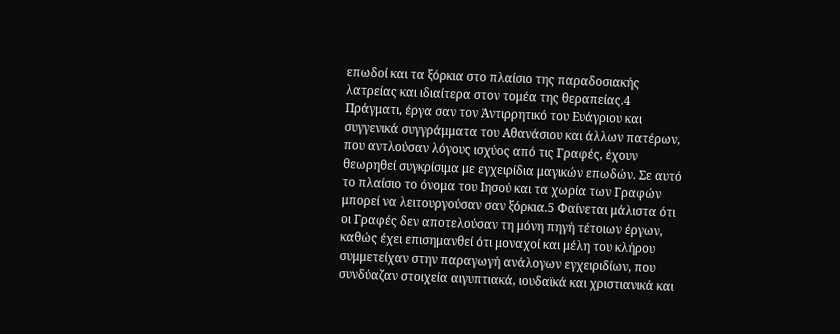επωδοί και τα ξόρκια στο πλαίσιο της παραδοσιακής λατρείας και ιδιαίτερα στον τομέα της θεραπείας.4 Πράγματι, έργα σαν τον Ἀντιρρητικό του Ευάγριου και
συγγενικά συγγράμματα του Αθανάσιου και άλλων πατέρων, που αντλούσαν λόγους ισχύος από τις Γραφές, έχουν θεωρηθεί συγκρίσιμα με εγχειρίδια μαγικών επωδών. Σε αυτό το πλαίσιο το όνομα του Ιησού και τα χωρία των Γραφών μπορεί να λειτουργούσαν σαν ξόρκια.5 Φαίνεται μάλιστα ότι οι Γραφές δεν αποτελούσαν τη μόνη πηγή τέτοιων έργων, καθώς έχει επισημανθεί ότι μοναχοί και μέλη του κλήρου συμμετείχαν στην παραγωγή ανάλογων εγχειριδίων, που συνδύαζαν στοιχεία αιγυπτιακά, ιουδαϊκά και χριστιανικά και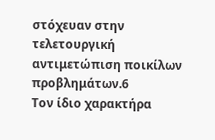στόχευαν στην τελετουργική αντιμετώπιση ποικίλων προβλημάτων.6
Τον ίδιο χαρακτήρα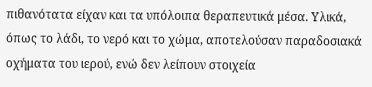πιθανότατα είχαν και τα υπόλοιπα θεραπευτικά μέσα. Υλικά, όπως το λάδι, το νερό και το χώμα, αποτελούσαν παραδοσιακά οχήματα του ιερού, ενώ δεν λείπουν στοιχεία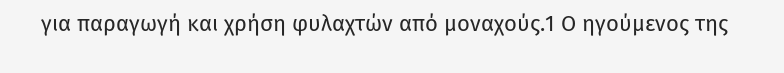για παραγωγή και χρήση φυλαχτών από μοναχούς.1 Ο ηγούμενος της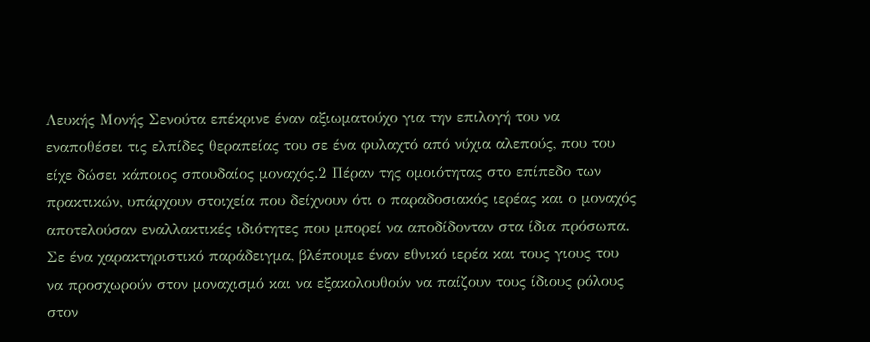Λευκής Μονής Σενούτα επέκρινε έναν αξιωματούχο για την επιλογή του να εναποθέσει τις ελπίδες θεραπείας του σε ένα φυλαχτό από νύχια αλεπούς, που του είχε δώσει κάποιος σπουδαίος μοναχός.2 Πέραν της ομοιότητας στο επίπεδο των πρακτικών, υπάρχουν στοιχεία που δείχνουν ότι ο παραδοσιακός ιερέας και ο μοναχός αποτελούσαν εναλλακτικές ιδιότητες που μπορεί να αποδίδονταν στα ίδια πρόσωπα. Σε ένα χαρακτηριστικό παράδειγμα, βλέπουμε έναν εθνικό ιερέα και τους γιους του να προσχωρούν στον μοναχισμό και να εξακολουθούν να παίζουν τους ίδιους ρόλους στον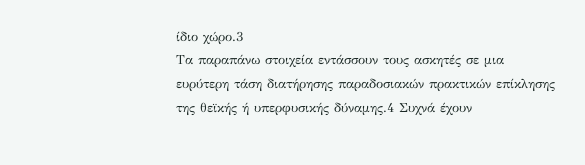ίδιο χώρο.3
Τα παραπάνω στοιχεία εντάσσουν τους ασκητές σε μια ευρύτερη τάση διατήρησης παραδοσιακών πρακτικών επίκλησης της θεϊκής ή υπερφυσικής δύναμης.4 Συχνά έχουν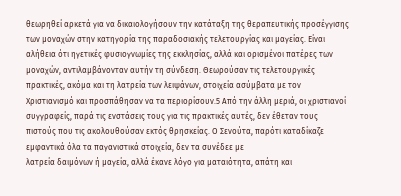θεωρηθεί αρκετά για να δικαιολογήσουν την κατάταξη της θεραπευτικής προσέγγισης των μοναχών στην κατηγορία της παραδοσιακής τελετουργίας και μαγείας. Είναι αλήθεια ότι ηγετικές φυσιογνωμίες της εκκλησίας, αλλά και ορισμένοι πατέρες των μοναχών, αντιλαμβάνονταν αυτήν τη σύνδεση. Θεωρούσαν τις τελετουργικές πρακτικές, ακόμα και τη λατρεία των λειψάνων, στοιχεία ασύμβατα με τον Χριστιανισμό και προσπάθησαν να τα περιορίσουν.5 Από την άλλη μεριά, οι χριστιανοί συγγραφείς, παρά τις ενστάσεις τους για τις πρακτικές αυτές, δεν έθεταν τους πιστούς που τις ακολουθούσαν εκτός θρησκείας. Ο Σενούτα, παρότι καταδίκαζε εμφαντικά όλα τα παγανιστικά στοιχεία, δεν τα συνέδεε με
λατρεία δαιμόνων ή μαγεία, αλλά έκανε λόγο για ματαιότητα, απάτη και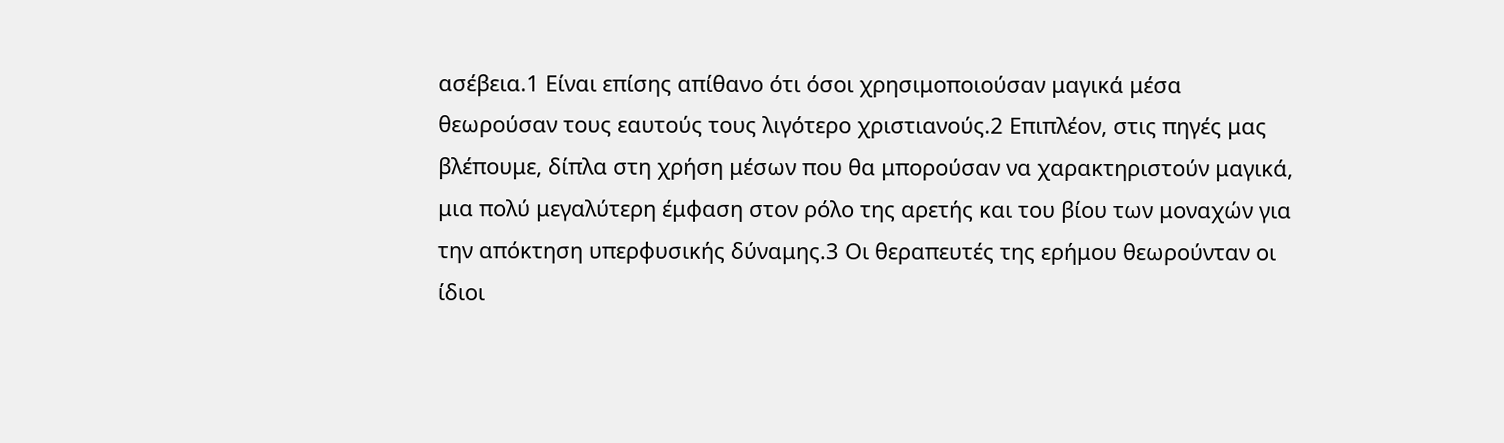ασέβεια.1 Είναι επίσης απίθανο ότι όσοι χρησιμοποιούσαν μαγικά μέσα θεωρούσαν τους εαυτούς τους λιγότερο χριστιανούς.2 Επιπλέον, στις πηγές μας βλέπουμε, δίπλα στη χρήση μέσων που θα μπορούσαν να χαρακτηριστούν μαγικά, μια πολύ μεγαλύτερη έμφαση στον ρόλο της αρετής και του βίου των μοναχών για την απόκτηση υπερφυσικής δύναμης.3 Οι θεραπευτές της ερήμου θεωρούνταν οι ίδιοι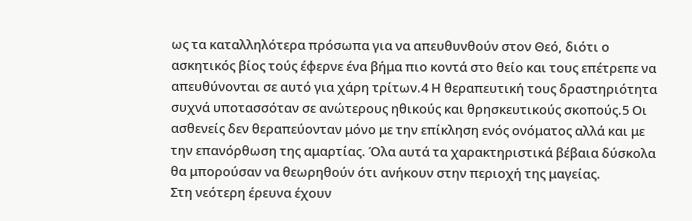ως τα καταλληλότερα πρόσωπα για να απευθυνθούν στον Θεό, διότι ο ασκητικός βίος τούς έφερνε ένα βήμα πιο κοντά στο θείο και τους επέτρεπε να απευθύνονται σε αυτό για χάρη τρίτων.4 Η θεραπευτική τους δραστηριότητα συχνά υποτασσόταν σε ανώτερους ηθικούς και θρησκευτικούς σκοπούς.5 Οι ασθενείς δεν θεραπεύονταν μόνο με την επίκληση ενός ονόματος αλλά και με την επανόρθωση της αμαρτίας. Όλα αυτά τα χαρακτηριστικά βέβαια δύσκολα θα μπορούσαν να θεωρηθούν ότι ανήκουν στην περιοχή της μαγείας.
Στη νεότερη έρευνα έχουν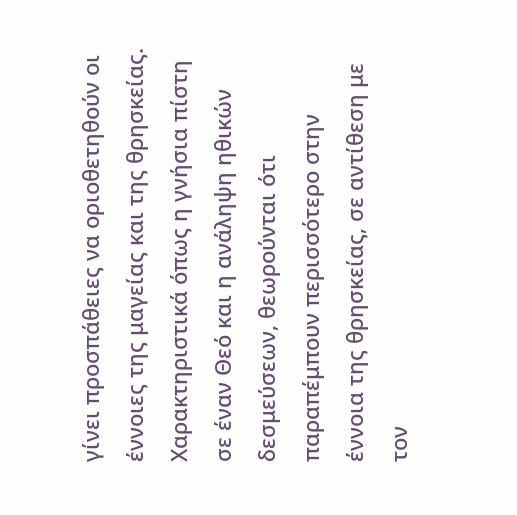γίνει προσπάθειες να οριοθετηθούν οι έννοιες της μαγείας και της θρησκείας. Χαρακτηριστικά όπως η γνήσια πίστη σε έναν Θεό και η ανάληψη ηθικών δεσμεύσεων, θεωρούνται ότι παραπέμπουν περισσότερο στην έννοια της θρησκείας, σε αντίθεση με τον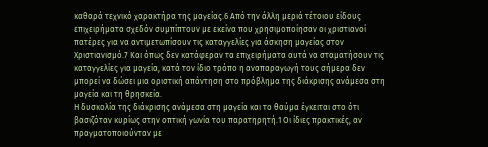καθαρά τεχνικό χαρακτήρα της μαγείας.6 Από την άλλη μεριά τέτοιου είδους επιχειρήματα σχεδόν συμπίπτουν με εκείνα που χρησιμοποίησαν οι χριστιανοί πατέρες για να αντιμετωπίσουν τις καταγγελίες για άσκηση μαγείας στον Χριστιανισμό.7 Και όπως δεν κατάφεραν τα επιχειρήματα αυτά να σταματήσουν τις καταγγελίες για μαγεία, κατά τον ίδιο τρόπο η αναπαραγωγή τους σήμερα δεν μπορεί να δώσει μια οριστική απάντηση στο πρόβλημα της διάκρισης ανάμεσα στη μαγεία και τη θρησκεία.
Η δυσκολία της διάκρισης ανάμεσα στη μαγεία και το θαύμα έγκειται στο ότι βασιζόταν κυρίως στην οπτική γωνία του παρατηρητή.1 Οι ίδιες πρακτικές, αν πραγματοποιούνταν με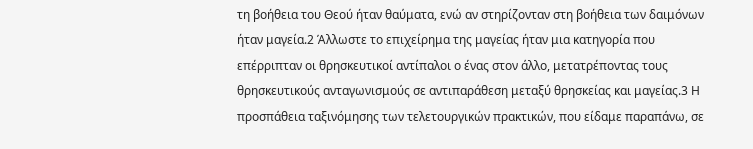τη βοήθεια του Θεού ήταν θαύματα, ενώ αν στηρίζονταν στη βοήθεια των δαιμόνων ήταν μαγεία.2 Άλλωστε το επιχείρημα της μαγείας ήταν μια κατηγορία που επέρριπταν οι θρησκευτικοί αντίπαλοι ο ένας στον άλλο, μετατρέποντας τους θρησκευτικούς ανταγωνισμούς σε αντιπαράθεση μεταξύ θρησκείας και μαγείας.3 Η προσπάθεια ταξινόμησης των τελετουργικών πρακτικών, που είδαμε παραπάνω, σε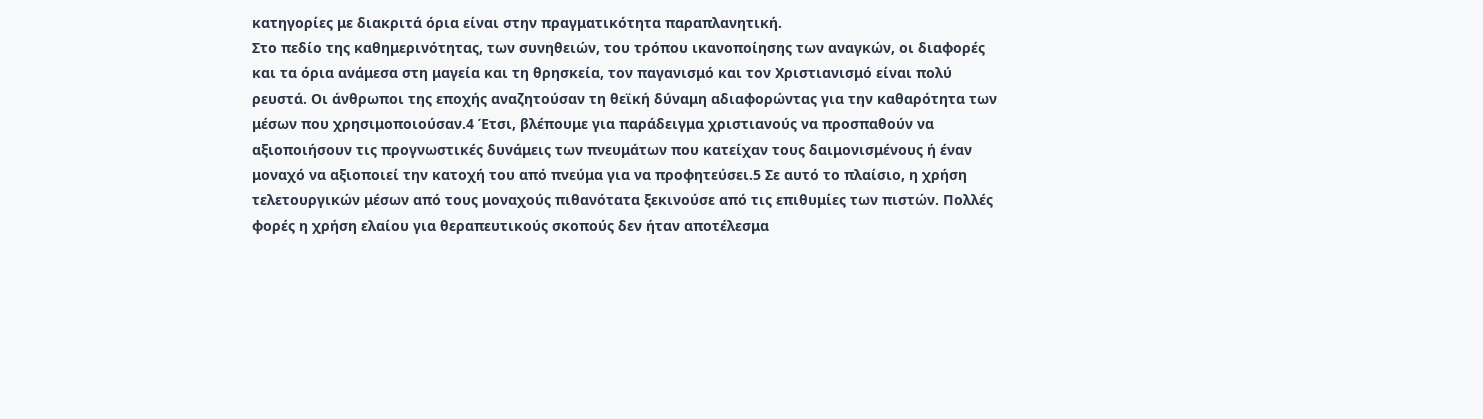κατηγορίες με διακριτά όρια είναι στην πραγματικότητα παραπλανητική.
Στο πεδίο της καθημερινότητας, των συνηθειών, του τρόπου ικανοποίησης των αναγκών, οι διαφορές και τα όρια ανάμεσα στη μαγεία και τη θρησκεία, τον παγανισμό και τον Χριστιανισμό είναι πολύ ρευστά. Οι άνθρωποι της εποχής αναζητούσαν τη θεϊκή δύναμη αδιαφορώντας για την καθαρότητα των μέσων που χρησιμοποιούσαν.4 Έτσι, βλέπουμε για παράδειγμα χριστιανούς να προσπαθούν να αξιοποιήσουν τις προγνωστικές δυνάμεις των πνευμάτων που κατείχαν τους δαιμονισμένους ή έναν μοναχό να αξιοποιεί την κατοχή του από πνεύμα για να προφητεύσει.5 Σε αυτό το πλαίσιο, η χρήση τελετουργικών μέσων από τους μοναχούς πιθανότατα ξεκινούσε από τις επιθυμίες των πιστών. Πολλές φορές η χρήση ελαίου για θεραπευτικούς σκοπούς δεν ήταν αποτέλεσμα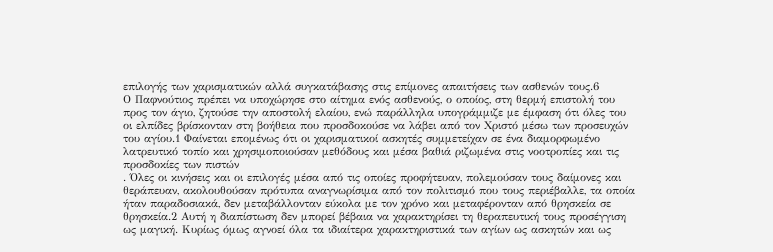επιλογής των χαρισματικών αλλά συγκατάβασης στις επίμονες απαιτήσεις των ασθενών τους.6
Ο Παφνούτιος πρέπει να υποχώρησε στο αίτημα ενός ασθενούς, ο οποίος, στη θερμή επιστολή του προς τον άγιο, ζητούσε την αποστολή ελαίου, ενώ παράλληλα υπογράμμιζε με έμφαση ότι όλες του οι ελπίδες βρίσκονταν στη βοήθεια που προσδοκούσε να λάβει από τον Χριστό μέσω των προσευχών του αγίου.1 Φαίνεται επομένως ότι οι χαρισματικοί ασκητές συμμετείχαν σε ένα διαμορφωμένο λατρευτικό τοπίο και χρησιμοποιούσαν μεθόδους και μέσα βαθιά ριζωμένα στις νοοτροπίες και τις προσδοκίες των πιστών
. Όλες οι κινήσεις και οι επιλογές μέσα από τις οποίες προφήτευαν, πολεμούσαν τους δαίμονες και θεράπευαν, ακολουθούσαν πρότυπα αναγνωρίσιμα από τον πολιτισμό που τους περιέβαλλε, τα οποία ήταν παραδοσιακά, δεν μεταβάλλονταν εύκολα με τον χρόνο και μεταφέρονταν από θρησκεία σε θρησκεία.2 Αυτή η διαπίστωση δεν μπορεί βέβαια να χαρακτηρίσει τη θεραπευτική τους προσέγγιση ως μαγική. Κυρίως όμως αγνοεί όλα τα ιδιαίτερα χαρακτηριστικά των αγίων ως ασκητών και ως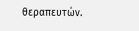θεραπευτών.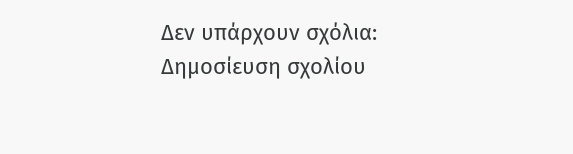Δεν υπάρχουν σχόλια:
Δημοσίευση σχολίου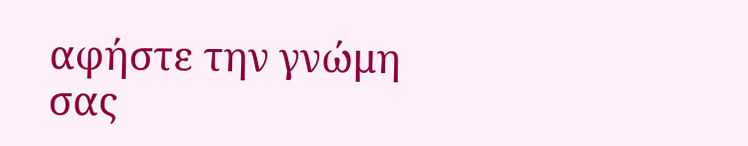αφήστε την γνώμη σας